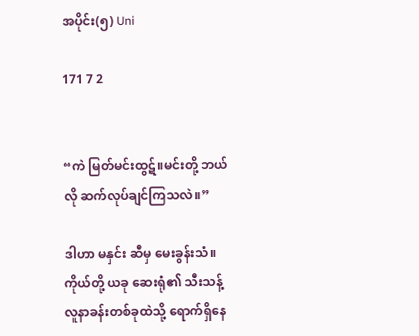အပိုင်း(၅) Uni

171 7 2


“ကဲ မြတ်မင်းထွဋ်။မင်းတို့ ဘယ်လို ဆက်လုပ်ချင်ကြသလဲ။”

ဒါဟာ မနှင်း ဆီမှ မေးခွန်းသံ။
ကိုယ်တို့ ယခု ဆေးရုံ၏ သီးသန့် လူနာခန်းတစ်ခုထဲသို့ ရောက်ရှိနေ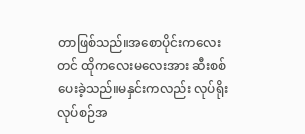တာဖြစ်သည်။အစောပိုင်းကလေးတင် ထို‌ကလေးမလေးအား ဆီးစစ်ပေးခဲ့သည်။မနှင်းကလည်း လုပ်ရိုးလုပ်စဉ်အ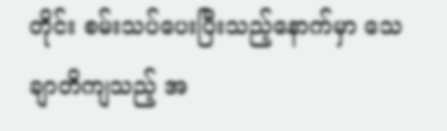တိုင်း စမ်းသပ်ပေးပြီးသည့်နောက်မှာ သေချာတိကျသည့် အ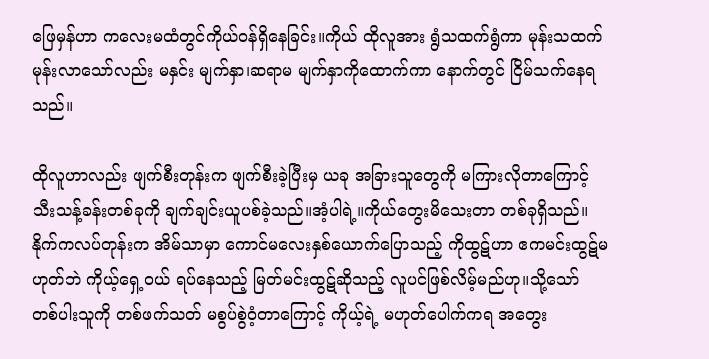ဖြေမှန်ဟာ ကလေးမထံတွင်ကိုယ်ဝန်ရှိနေခြင်း။ကိုယ် ထိုလူအား ရွံသထက်ရွံကာ မုန်းသထက်မုန်းလာသော်လည်း မနှင်း မျက်နှာ၊ဆရာမ မျက်နှာကိုထောက်ကာ နောက်တွင် ငြိမ်သက်နေရသည်။

ထိုလူဟာလည်း ဖျက်စီးတုန်းက ဖျက်စီးခဲ့ပြီးမှ ယခု အခြားသူတွေကို မကြားလိုတာကြောင့် သီးသန့်ခန်းတစ်ခုကို ချက်ချင်းယူပစ်ခဲ့သည်။အံ့ပါရဲ့။ကိုယ်တွေးမိသေးတာ တစ်ခုရှိသည်။နိုက်ကလပ်တုန်းက အိမ်သာမှာ ကောင်မလေးနှစ်ယောက်ပြောသည့် ကိုထွဋ်ဟာ ဧကမင်းထွဋ်မဟုတ်ဘဲ ကိုယ့်ရှေ့ဝယ် ရပ်နေသည့် မြတ်မင်းထွဋ်ဆိုသည့် လူပင်ဖြစ်လိမ့်မည်ဟု။သို့သော် တစ်ပါးသူကို တစ်ဖက်သတ် မစွပ်စွဲဝံ့တာကြောင့် ကိုယ့်ရဲ့ မဟုတ်ပေါက်ကရ အတွေး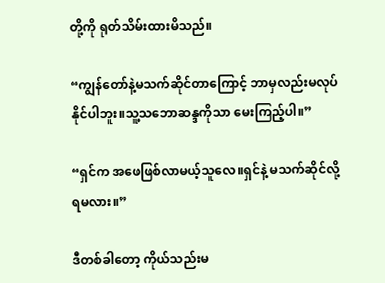တို့ကို ရုတ်သိမ်းထားမိသည်။

“ကျွန်တော်နဲ့မသက်ဆိုင်တာကြောင့် ဘာမှလည်းမလုပ်နိုင်ပါဘူး။သူ့သဘောဆန္ဒကိုသာ မေးကြည့်ပါ။”

“ရှင်က အဖေဖြစ်လာမယ့်သူလေ။ရှင်နဲ့ မသက်ဆိုင်လို့ရမလား။”

ဒီတစ်ခါတော့ ကိုယ်သည်းမ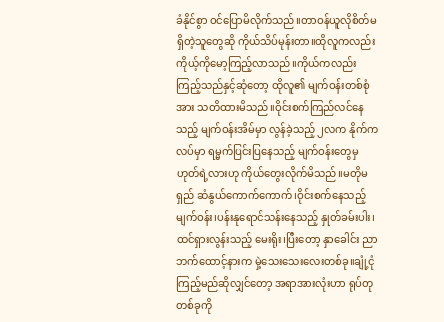ခံနိုင်စွာ ဝင်ပြောမိလိုက်သည်။တာဝန်ယူလိုစိတ်မရှိတဲ့သူတွေဆို ကိုယ်သိပ်မုန်းတာ။ထိုလူကလည်း ကိုယ့်ကိုမော့ကြည့်လာသည်။ကိုယ်ကလည်းကြည့်သည်နှင့်ဆုံတော့ ထိုလူ၏ မျက်ဝန်းတစ်စုံအား သတိထားမိသည်။ဝိုင်းစက်ကြည်လင်နေသည့် မျက်ဝန်းအိမ်မှာ လွန်ခဲ့သည့် ၂လက နိုက်ကလပ်မှာ ရမ္မက်ပြင်းပြနေသည့် မျက်ဝန်းတွေမှ ဟုတ်ရဲ့လားဟု ကိုယ်တွေးလိုက်မိသည်။မတိုမရှည် ဆံနွယ်ကောက်ကောက်၊ဝိုင်းစက်နေသည့် မျက်ဝန်း၊ပန်းနုရောင်သန်းနေသည့် နှုတ်ခမ်းပါး၊ထင်ရှားလွန်းသည့် မေးရိုး၊ပြီးတော့ နှာခေါင်း ညာဘက်ထောင့်နားက မှဲ့သေးသေးလေးတစ်ခု။ချုံ့ငုံကြည့်မည်ဆိုလျှင်တော့ အရာအားလုံးဟာ ရုပ်တုတစ်ခုကို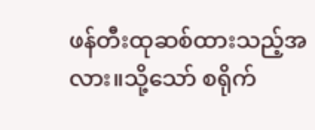ဖန်တီးထုဆစ်ထားသည့်အလား။သို့သော် စရိုက်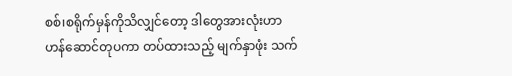စစ်၊စရိုက်မှန်ကိုသိလျှင်တော့ ဒါတွေအားလုံးဟာ ဟန်ဆောင်တုပကာ တပ်ထားသည့် မျက်နှာဖုံး သက်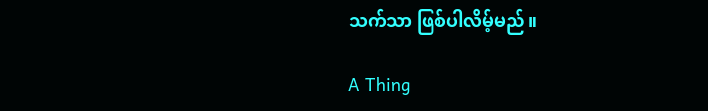သက်သာ ဖြစ်ပါလိမ့်မည်။

A Thing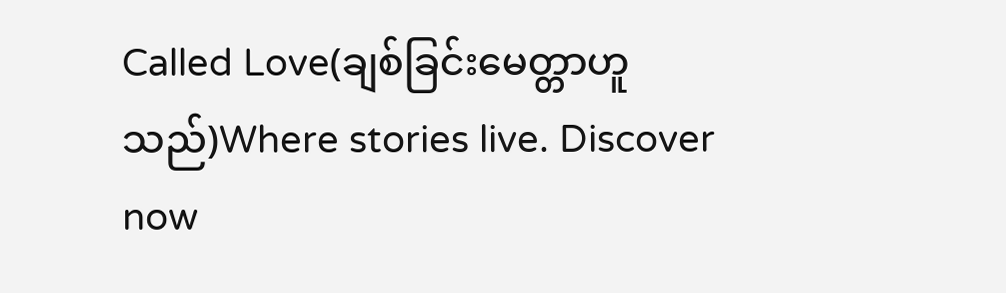Called Love(ချစ်ခြင်းမေတ္တာဟူသည်)Where stories live. Discover now